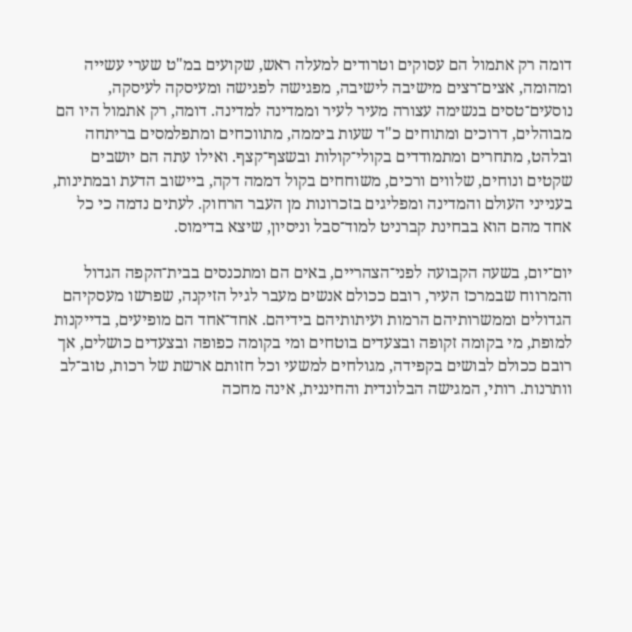דומה רק אתמול הם עסוקים וטרודים למעלה ראש, שקועים במ"ט שערי עשייה ומהומה, אצים־רצים מישיבה לישיבה, מפגישה לפגישה ומעיסקה לעיסקה, נוסעים־טסים בנשימה עצורה מעיר לעיר וממדינה למדינה. דומה, רק אתמול היו הם מבוהלים, דרוכים ומתוחים כ"ד שעות ביממה, מתווכחים ומתפלמסים בריתחה ובלהט, מתחרים ומתמודדים בקולי־קולות ובשצף־קצף. ואילו עתה הם יושבים שקטים ונוחים, שלווים ורכים, משוחחים בקול דממה דקה, ביישוב הדעת ובמתינות, בענייני העולם והמדינה ומפליגים בזכרונות מן העבר הרחוק. לעתים נדמה כי כל אחד מהם הוא בבחינת קברניט למוד־סבל וניסיון, שיצא בדימוס.

יום־יום, בשעה הקבועה לפני־הצהריים, באים הם ומתכנסים בבית־הקפה הגדול והמרווח שבמרכז העיר, רובם ככולם אנשים מעבר לגיל הזיקנה, שפרשו מעסקיהם הגדולים וממשרותיהם הרמות ועיתותיהם בידיהם. אחד־אחד הם מופיעים, בדייקנות למופת, מי בקומה זקופה ובצעדים בוטחים ומי בקומה כפופה ובצעדים כושלים, אך רובם ככולם לבושים בקפידה, מגולחים למשעי וכל חזותם ארשת של רכות, טוב־לב וותרנות. רותי, המגישה הבלונדית והחיננית, אינה מחכה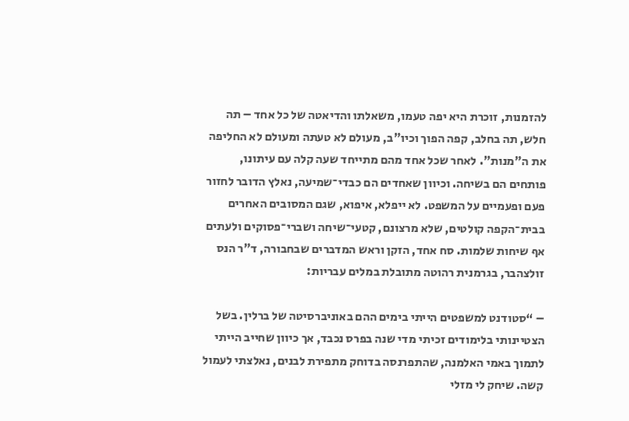להזמנות, זוכרת היא יפה טעמו, משאלתו והדיאטה של כל אחד – תה חלש, תה בחלב, קפה הפוך וכיו"ב, מעולם לא טעתה ומעולם לא החליפה את ה"מנות". לאחר שכל אחד מהם מתייחד שעה קלה עם עיתונו, פותחים הם בשיחה. וכיוון שאחדים הם כבדי־שמיעה, נאלץ הדובר לחזור פעם ופעמיים על המשפט. לא ייפלא, איפוא, שגם המסובים האחרים בבית־הקפה קולטים, שלא מרצונם, קטעי־שיחה ושברי־פסוקים ולעתים אף שיחות שלמות. סח אחד, הזקן וראש המדברים שבחבורה, ד"ר הנס זולצהבר, בגרמנית רהוטה מתובלת במלים עבריות:

– “סטודנט למשפטים הייתי בימים ההם באוניברסיטה של ברלין. בשל הצטיינותי בלימודים זכיתי מדי שנה בפרס נכבד, אך כיוון שחייב הייתי לתמוך באמי האלמנה, שהתפרנסה בדוחק מתפירת לבנים, נאלצתי לעמול קשה. שיחק לי מזלי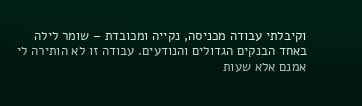וקיבלתי עבודה מכניסה, נקייה ומכובדת – שומר לילה באחד הבנקים הגדולים והנודעים. עבודה זו לא הותירה לי אמנם אלא שעות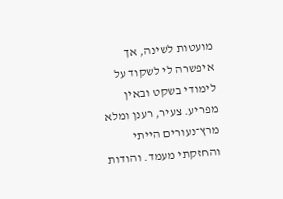מועטות לשינה, אך איפשרה לי לשקוד על לימודי בשקט ובאין מפריע. צעיר, רענן ומלא מרץ־נעורים הייתי והחזקתי מעמד. והודות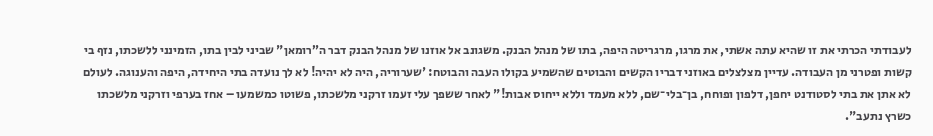לעבודתי הכרתי את זו שהיא עתה אשתי, את מרגו, מרגריטה היפה, בתו של מנהל הבנק. משגונב אל אוזנו של מנהל הבנק דבר ה”רומאן" שביני לבין בתו, הזמינני ללשכתו, נזף בי קשות ופטרני מן העבודה. עדיין מצלצלים באוזני דבריו הקשים והבוטים שהשמיע בקולו העבה והבוטח: 'שערוריה, היה לא יהיה! לא לך נועדה בתי היחידה, היפה והענוגה. לעולם לא אתן את בתי לסטודנט יחפן, דלפון ופוחח, בן־בלי־שם, ללא מעמד וללא ייחוס אבות!" לאחר ששפך עלי זעמו זרקני מלשכתו, פשוטו כמשמעו – אחז בערפי וזרקני מלשכתו כשרץ נתעב".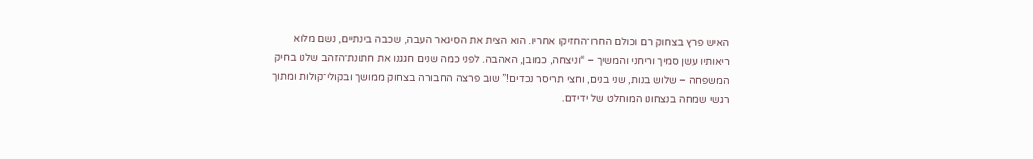האיש פרץ בצחוק רם וכולם החרו־החזיקו אחריו. הוא הצית את הסיגאר העבה, שכבה בינתיים, נשם מלוא ריאותיו עשן סמיך וריחני והמשיך – “וניצחה, כמובן, האהבה. לפני כמה שנים חגגנו את חתונת־הזהב שלנו בחיק המשפחה – שלוש בנות, שני בנים, וחצי תריסר נכדים!” שוב פרצה החבורה בצחוק ממושך ובקולי־קולות ומתוך רגשי שמחה בנצחונו המוחלט של ידידם.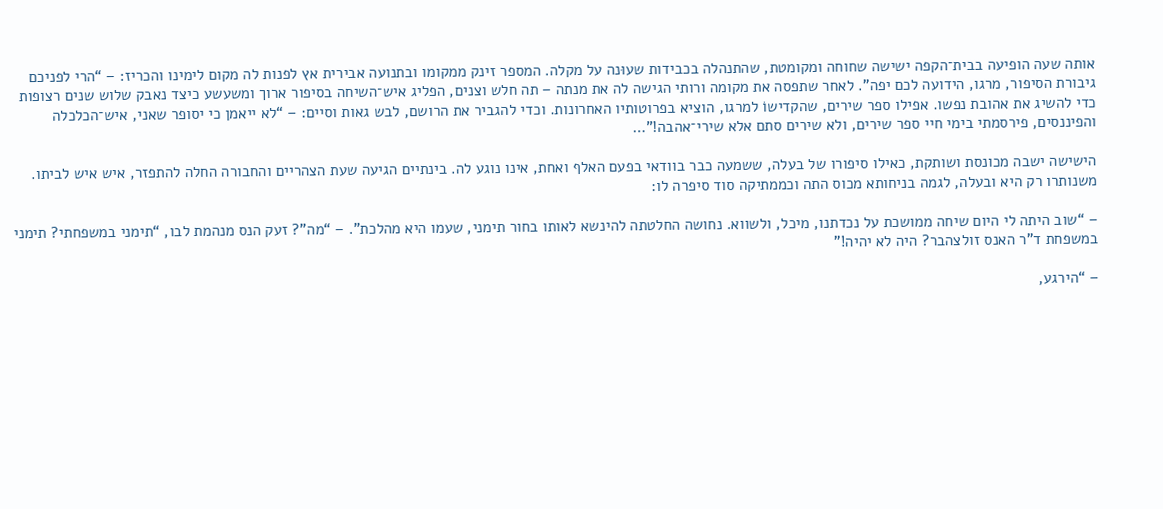אותה שעה הופיעה בבית־הקפה ישישה שחוחה ומקומטת, שהתנהלה בכבידות שעוּנה על מקלה. המספר זינק ממקומו ובתנועה אבירית אץ לפנות לה מקום לימינו והכריז: – “הרי לפניכם גיבורת הסיפור, מרגו, הידועה לכם יפה”. לאחר שתפסה את מקומה ורותי הגישה לה את מנתה – תה חלש וצנים, הפליג איש־השיחה בסיפור ארוך ומשעשע כיצד נאבק שלוש שנים רצופות כדי להשיג את אהובת נפשו. אפילו ספר שירים, שהקדישוֹ למרגו, הוציא בפרוטותיו האחרונות. וכדי להגביר את הרושם, לבש גאות וסיים: – “לא ייאמן כי יסופר שאני, איש־הכלכלה והפיננסים, פירסמתי בימי חיי ספר שירים, ולא שירים סתם אלא שירי־אהבה!”…

הישישה ישבה מכונסת ושותקת, כאילו סיפורו של בעלה, ששמעה כבר בוודאי בפעם האלף ואחת, אינו נוגע לה. בינתיים הגיעה שעת הצהריים והחבורה החלה להתפזר, איש איש לביתו. משנותרו רק היא ובעלה, לגמה בניחותא מכוס התה וכממתיקה סוד סיפרה לו:

– “שוב היתה לי היום שיחה ממושכת על נכדתנו, מיכל, ולשווא. נחושה החלטתה להינשא לאותו בחור תימני, שעמו היא מהלכת”. – “מה”? זעק הנס מנהמת לבו, “תימני במשפחתי? תימני במשפחת ד”ר האנס זולצהבר? היה לא יהיה!"

– “הירגע,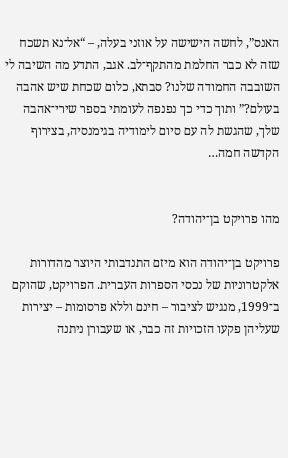האנס”, לחשה הישישה על אוזני בעלה, – “אל־נא תשכח שזה לא כבר החלמת מהתקף־לב. אגב, התדע מה השיבה לי השובבה החמודה שלנו? סבתא, כלום שכחת שיש אהבה בעולם?” ותוך כדי כך נפנפה לעומתי בספר שירי־אהבה שלך, שהגשת לה עם סיום לימודיה בגימנסיה, בצירוף הקדשה חמה…


מהו פרויקט בן־יהודה?

פרויקט בן־יהודה הוא מיזם התנדבותי היוצר מהדורות אלקטרוניות של נכסי הספרות העברית. הפרויקט, שהוקם ב־1999, מנגיש לציבור – חינם וללא פרסומות – יצירות שעליהן פקעו הזכויות זה כבר, או שעבורן ניתנה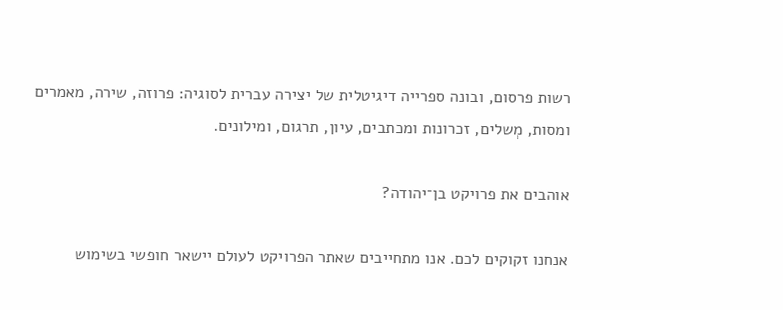רשות פרסום, ובונה ספרייה דיגיטלית של יצירה עברית לסוגיה: פרוזה, שירה, מאמרים ומסות, מְשלים, זכרונות ומכתבים, עיון, תרגום, ומילונים.

אוהבים את פרויקט בן־יהודה?

אנחנו זקוקים לכם. אנו מתחייבים שאתר הפרויקט לעולם יישאר חופשי בשימוש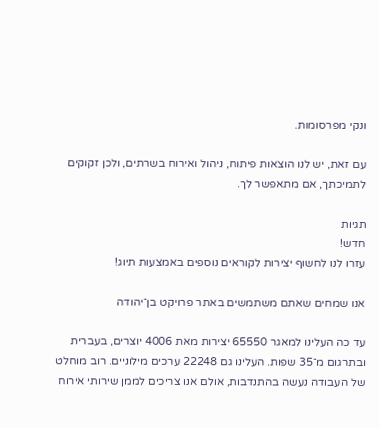ונקי מפרסומות.

עם זאת, יש לנו הוצאות פיתוח, ניהול ואירוח בשרתים, ולכן זקוקים לתמיכתך, אם מתאפשר לך.

תגיות
חדש!
עזרו לנו לחשוף יצירות לקוראים נוספים באמצעות תיוג!

אנו שמחים שאתם משתמשים באתר פרויקט בן־יהודה

עד כה העלינו למאגר 65550 יצירות מאת 4006 יוצרים, בעברית ובתרגום מ־35 שפות. העלינו גם 22248 ערכים מילוניים. רוב מוחלט של העבודה נעשה בהתנדבות, אולם אנו צריכים לממן שירותי אירוח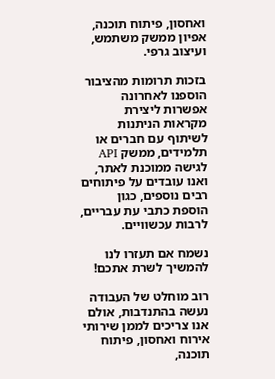ואחסון, פיתוח תוכנה, אפיון ממשק משתמש, ועיצוב גרפי.

בזכות תרומות מהציבור הוספנו לאחרונה אפשרות ליצירת מקראות הניתנות לשיתוף עם חברים או תלמידים, ממשק API לגישה ממוכנת לאתר, ואנו עובדים על פיתוחים רבים נוספים, כגון הוספת כתבי עת עבריים, לרבות עכשוויים.

נשמח אם תעזרו לנו להמשיך לשרת אתכם!

רוב מוחלט של העבודה נעשה בהתנדבות, אולם אנו צריכים לממן שירותי אירוח ואחסון, פיתוח תוכנה,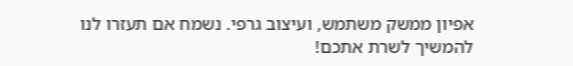אפיון ממשק משתמש, ועיצוב גרפי. נשמח אם תעזרו לנו להמשיך לשרת אתכם!